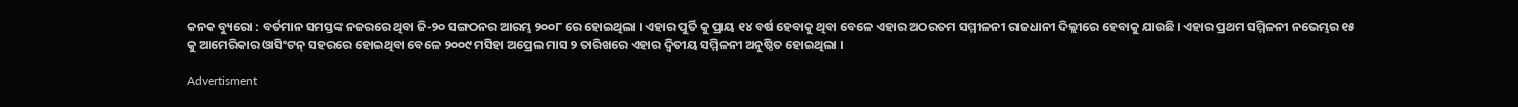କନକ ବ୍ୟୁରୋ : ବର୍ତମାନ ସମସ୍ତଙ୍କ ନଜରରେ ଥିବା ଜି-୨୦ ସଙ୍ଗଠନର ଆରମ୍ଭ ୨୦୦୮ ରେ ହୋଇଥିଲା । ଏହାର ପୁର୍ତି କୁ ପ୍ରାୟ ୧୪ ବର୍ଷ ହେବାକୁ ଥିବା ବେଳେ ଏହାର ଅଠରତମ ସମ୍ମୀଳନୀ ରାଜଧାନୀ ଦିଲ୍ଲୀରେ ହେବାକୁ ଯାଉଛି । ଏହାର ପ୍ରଥମ ସମ୍ମିଳନୀ ନଭେମ୍ଭର ୧୫ କୁ ଆମେରିକାର ଓାସିଂଟନ୍ ସହରରେ ହୋଇଥିବା ବେଳେ ୨୦୦୯ ମସିହା ଅପ୍ରେଲ ମାସ ୨ ତାରିଖରେ ଏହାର ଦ୍ୱିତୀୟ ସମ୍ମିଳନୀ ଅନୁଷ୍ଠିତ ହୋଇଥିଲା ।

Advertisment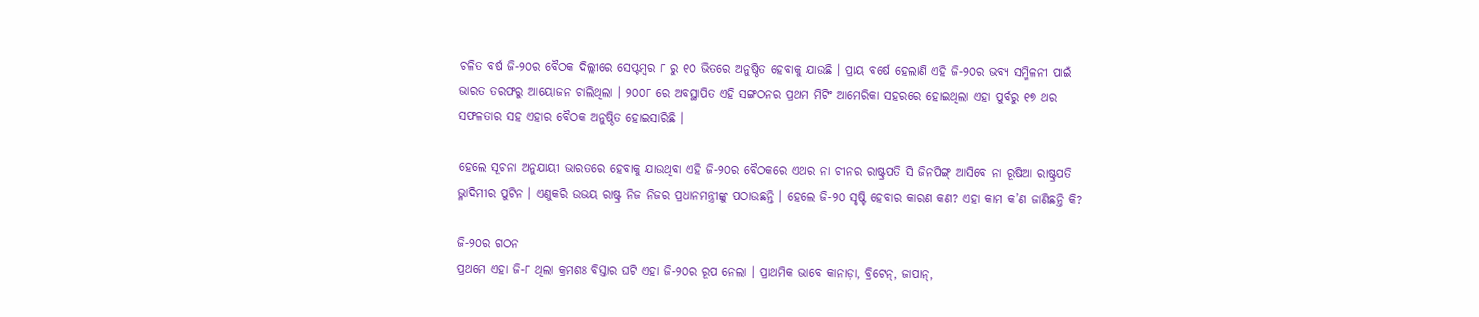ଚଳିତ ବର୍ଷ ଜି-୨୦ର ବୈଠକ ଦିଲ୍ଲୀରେ ସେପ୍ଟମ୍ବର ୮ ରୁ ୧୦ ଭିତରେ ଅନୁଷ୍ଠିତ ହେବାକୁ ଯାଉଛି । ପ୍ରାୟ ବର୍ଷେ ହେଲାଣି ଏହି ଜି-୨୦ର ଭବ୍ୟ ସମ୍ମିଳନୀ ପାଇଁ ଭାରତ ତରଫରୁ ଆୟୋଜନ ଚାଲିଥିଲା । ୨୦୦୮ ରେ ଅବସ୍ଥାପିତ ଏହି ସଙ୍ଗଠନର ପ୍ରଥମ ମିଟିଂ ଆମେରିକା ସହରରେ ହୋଇଥିଲା ଏହା ପୁର୍ବରୁ ୧୭ ଥର ସଫଳତାର ସହ ଏହାର ବୈଠକ ଅନୁଷ୍ଠିତ ହୋଇସାରିଛି ।

ହେଲେ ସୂଚନା ଅନୁଯାୟୀ ଭାରତରେ ହେବାକୁ ଯାଉଥିବା ଏହି ଜି-୨୦ର ବୈଠକରେ ଏଥର ନା ଚୀନର ରାଷ୍ଟ୍ରପତି ସି ଜିନପିଙ୍ଗ୍ ଆସିବେ ନା ରୂଷିଆ ରାଷ୍ଟ୍ରପତି ଭ୍ଳାଦିମୀର ପୁଟିନ । ଏଣୁକରି ଉଭୟ ରାଷ୍ଟ୍ର ନିଜ ନିଜର ପ୍ରଧାନମନ୍ତ୍ରୀଙ୍କୁ ପଠାଉଛନ୍ତି । ହେଲେ ଜି-୨୦ ସୃଷ୍ଟି ହେବାର କାରଣ କଣ? ଏହା କାମ କ’ଣ ଜାଣିଛନ୍ତି କି?

ଜି-୨୦ର ଗଠନ
ପ୍ରଥମେ ଏହା ଜି-୮ ଥିଲା କ୍ରମଶଃ ବିସ୍ତାର ଘଟି ଏହା ଜି-୨୦ର ରୂପ ନେଲା । ପ୍ରାଥମିକ ଭାବେ କାନାଡ଼ା, ବ୍ରିଟେନ୍, ଜାପାନ୍,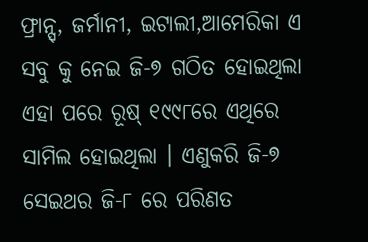ଫ୍ରାନ୍ସ୍, ଜର୍ମାନୀ, ଇଟାଲୀ,ଆମେରିକା ଏ ସବୁ କୁ ନେଇ ଜି-୭ ଗଠିତ ହୋଇଥିଲା ଏହା ପରେ ରୂଷ୍ ୧୯୯୮ରେ ଏଥିରେ ସାମିଲ ହୋଇଥିଲା । ଏଣୁକରି ଜି-୭ ସେଇଥର ଜି-୮ ରେ ପରିଣତ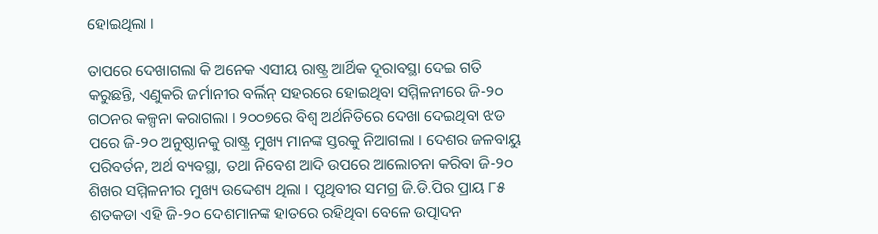ହୋଇଥିଲା ।

ତାପରେ ଦେଖାଗଲା କି ଅନେକ ଏସୀୟ ରାଷ୍ଟ୍ର ଆର୍ଥିକ ଦୂରାବସ୍ଥା ଦେଇ ଗତି କରୁଛନ୍ତି, ଏଣୁକରି ଜର୍ମାନୀର ବର୍ଲିନ୍ ସହରରେ ହୋଇଥିବା ସମ୍ମିଳନୀରେ ଜି-୨୦ ଗଠନର କଳ୍ପନା କରାଗଲା । ୨୦୦୭ରେ ବିଶ୍ୱ ଅର୍ଥନିତିରେ ଦେଖା ଦେଇଥିବା ଝଡ ପରେ ଜି-୨୦ ଅନୁଷ୍ଠାନକୁ ରାଷ୍ଟ୍ର ମୁଖ୍ୟ ମାନଙ୍କ ସ୍ତରକୁ ନିଆଗଲା । ଦେଶର ଜଳବାୟୁ ପରିବର୍ତନ, ଅର୍ଥ ବ୍ୟବସ୍ଥା, ତଥା ନିବେଶ ଆଦି ଉପରେ ଆଲୋଚନା କରିବା ଜି-୨୦ ଶିଖର ସମ୍ମିଳନୀର ମୁଖ୍ୟ ଉଦ୍ଦେଶ୍ୟ ଥିଲା । ପୃଥିବୀର ସମଗ୍ର ଜି.ଡି.ପିର ପ୍ରାୟ ୮୫ ଶତକଡା ଏହି ଜି-୨୦ ଦେଶମାନଙ୍କ ହାତରେ ରହିଥିବା ବେଳେ ଉତ୍ପାଦନ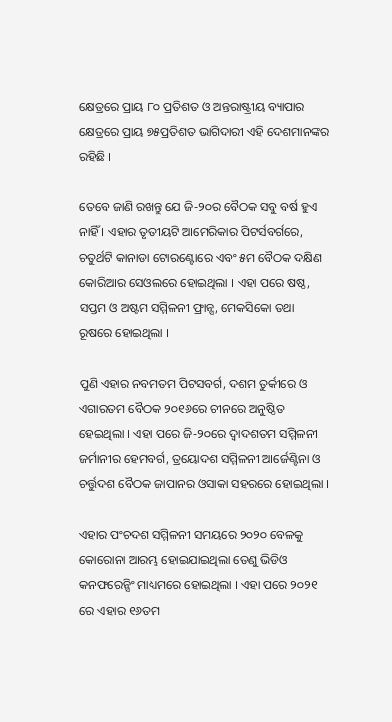କ୍ଷେତ୍ରରେ ପ୍ରାୟ ୮୦ ପ୍ରତିଶତ ଓ ଅନ୍ତରାଷ୍ଟ୍ରୀୟ ବ୍ୟାପାର କ୍ଷେତ୍ରରେ ପ୍ରାୟ ୭୫ପ୍ରତିଶତ ଭାଗିଦାରୀ ଏହି ଦେଶମାନଙ୍କର ରହିଛି ।

ତେବେ ଜାଣି ରଖନ୍ତୁ ଯେ ଜି-୨୦ର ବୈଠକ ସବୁ ବର୍ଷ ହୁଏ ନାହିଁ । ଏହାର ତୃତୀୟଟି ଆମେରିକାର ପିଟର୍ସବର୍ଗରେ, ଚତୁର୍ଥଟି କାନାଡା ଟୋରଣ୍ଟୋରେ ଏବଂ ୫ମ ବୈଠକ ଦକ୍ଷିଣ କୋରିଆର ସେଓଲରେ ହୋଇଥିଲା । ଏହା ପରେ ଷଷ୍ଠ, ସପ୍ତମ ଓ ଅଷ୍ଟମ ସମ୍ମିଳନୀ ଫ୍ରାନ୍ସ, ମେକସିକୋ ତଥା ରୂଷରେ ହୋଇଥିଲା ।

ପୁଣି ଏହାର ନବମତମ ପିଟସବର୍ଗ, ଦଶମ ତୁର୍କୀରେ ଓ ଏଗାରତମ ବୈଠକ ୨୦୧୬ରେ ଚୀନରେ ଅନୁଷ୍ଠିତ ହେଇଥିଲା । ଏହା ପରେ ଜି-୨୦ରେ ଦ୍ୱାଦଶତମ ସମ୍ମିଳନୀ ଜର୍ମାନୀର ହେମବର୍ଗ, ତ୍ରୟୋଦଶ ସମ୍ମିଳନୀ ଆର୍ଜେଣ୍ଟିନା ଓ ଚର୍ତ୍ତୁଦଶ ବୈଠକ ଜାପାନର ଓସାକା ସହରରେ ହୋଇଥିଲା ।

ଏହାର ପଂଚଦଶ ସମ୍ମିଳନୀ ସମୟରେ ୨୦୨୦ ବେଳକୁ କୋରୋନା ଆରମ୍ଭ ହୋଇଯାଇଥିଲା ତେଣୁ ଭିଡିଓ କନଫରେନ୍ସିଂ ମାଧ୍ୟମରେ ହୋଇଥିଲା । ଏହା ପରେ ୨୦୨୧ ରେ ଏହାର ୧୬ତମ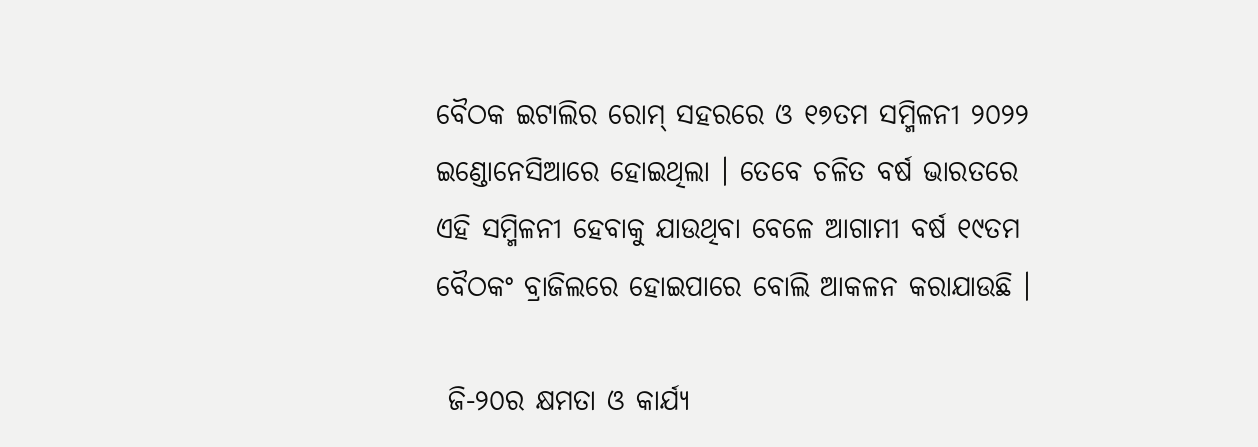ବୈଠକ ଇଟାଲିର ରୋମ୍ ସହରରେ ଓ ୧୭ତମ ସମ୍ମିଳନୀ ୨୦୨୨ ଇଣ୍ଡୋନେସିଆରେ ହୋଇଥିଲା । ତେବେ ଚଳିତ ବର୍ଷ ଭାରତରେ ଏହି ସମ୍ମିଳନୀ ହେବାକୁ ଯାଉଥିବା ବେଳେ ଆଗାମୀ ବର୍ଷ ୧୯ତମ ବୈଠକଂ ବ୍ରାଜିଲରେ ହୋଇପାରେ ବୋଲି ଆକଳନ କରାଯାଉଛି ।

 ଜି-୨୦ର କ୍ଷମତା ଓ କାର୍ଯ୍ୟ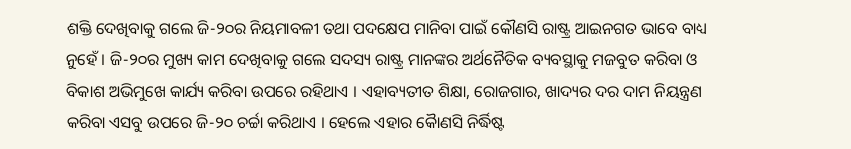ଶକ୍ତି ଦେଖିବାକୁ ଗଲେ ଜି-୨୦ର ନିୟମାବଳୀ ତଥା ପଦକ୍ଷେପ ମାନିବା ପାଇଁ କୌଣସି ରାଷ୍ଟ୍ର ଆଇନଗତ ଭାବେ ବାଧ୍ୟ ନୁହେଁ । ଜି-୨୦ର ମୁଖ୍ୟ କାମ ଦେଖିବାକୁ ଗଲେ ସଦସ୍ୟ ରାଷ୍ଟ୍ର ମାନଙ୍କର ଅର୍ଥନୈତିକ ବ୍ୟବସ୍ଥାକୁ ମଜବୁତ କରିବା ଓ ବିକାଶ ଅଭିମୁଖେ କାର୍ଯ୍ୟ କରିବା ଉପରେ ରହିଥାଏ । ଏହାବ୍ୟତୀତ ଶିକ୍ଷା, ରୋଜଗାର, ଖାଦ୍ୟର ଦର ଦାମ ନିୟନ୍ତ୍ରଣ କରିବା ଏସବୁ ଉପରେ ଜି-୨୦ ଚର୍ଚ୍ଚା କରିଥାଏ । ହେଲେ ଏହାର କୈାଣସି ନିର୍ଦ୍ଧିଷ୍ଟ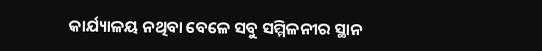କାର୍ଯ୍ୟାଳୟ ନଥିବା ବେଳେ ସବୁ ସମ୍ମିଳନୀର ସ୍ଥାନ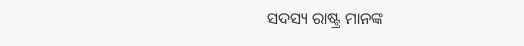ସଦସ୍ୟ ରାଷ୍ଟ୍ର ମାନଙ୍କ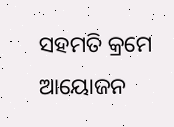ସହମତି କ୍ରମେ ଆୟୋଜନ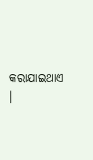କରାଯାଇଥାଏ ।